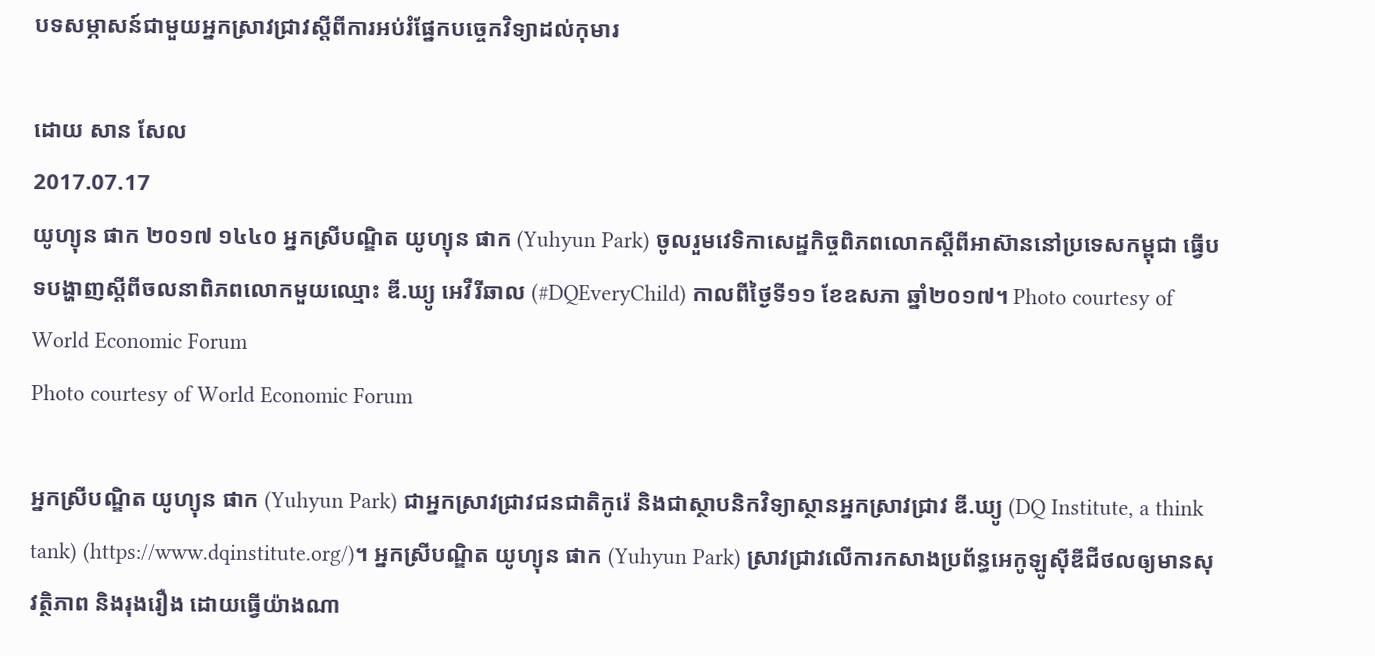បទសម្ភាសន៍ជាមួយអ្នកស្រាវជ្រាវស្ដីពីការអប់រំផ្នែកបច្ចេកវិទ្យាដល់កុមារ

ដោយ សាន សែល
2017.07.17
យូហ្យុន ផាក ២០១៧ ១៤៤០ អ្នកស្រីបណ្ឌិត យូហ្យុន ផាក (Yuhyun Park) ចូលរួមវេទិកាសេដ្ឋកិច្ចពិភពលោកស្ដីពីអាស៊ាននៅប្រទេសកម្ពុជា ធ្វើបទបង្ហាញស្ដីពីចលនាពិភពលោកមួយឈ្មោះ ឌី.ឃ្យូ អេវឺរីឆាល (#DQEveryChild) កាលពីថ្ងៃទី១១ ខែឧសភា ឆ្នាំ២០១៧។ Photo courtesy of World Economic Forum
Photo courtesy of World Economic Forum

អ្នកស្រីបណ្ឌិត យូហ្យុន ផាក (Yuhyun Park) ជាអ្នកស្រាវជ្រាវជនជាតិកូរ៉េ និងជាស្ថាបនិកវិទ្យាស្ថានអ្នកស្រាវជ្រាវ ឌី.ឃ្យូ (DQ Institute, a think tank) (https://www.dqinstitute.org/)។ អ្នកស្រីបណ្ឌិត យូហ្យុន ផាក (Yuhyun Park) ស្រាវជ្រាវលើការកសាងប្រព័ន្ធអេកូឡូស៊ីឌីជីថលឲ្យមានសុវត្ថិភាព និងរុងរឿង ដោយធ្វើយ៉ាងណា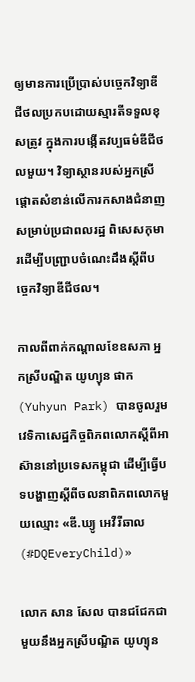ឲ្យមានការប្រើប្រាស់បច្ចេកវិទ្យាឌីជីថលប្រកបដោយស្មារតីទទួលខុសត្រូវ ក្នុងការបង្កើតវប្បធម៌ឌីជីថលមួយ។ វិទ្យាស្ថានរបស់អ្នកស្រី ផ្ដោតសំខាន់លើការកសាងជំនាញសម្រាប់ប្រជាពលរដ្ឋ ពិសេសកុមារដើម្បីបញ្ជ្រាបចំណេះដឹងស្ដីពីបច្ចេកវិទ្យាឌីជីថល។

កាលពីពាក់កណ្ដាលខែឧសភា អ្នកស្រីបណ្ឌិត យូហ្យុន ផាក (Yuhyun Park) បានចូលរួមវេទិកាសេដ្ឋកិច្ចពិភពលោកស្ដីពីអាស៊ាននៅប្រទេសកម្ពុជា ដើម្បីធ្វើបទបង្ហាញស្ដីពីចលនាពិភពលោកមួយឈ្មោះ «ឌី.ឃ្យូ អេវឺរីឆាល (#DQEveryChild)»

លោក សាន សែល បានជជែកជាមួយនឹងអ្នកស្រីបណ្ឌិត យូហ្យុន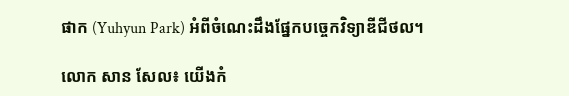ផាក (Yuhyun Park) អំពីចំណេះដឹងផ្នែកបច្ចេកវិទ្យាឌីជីថល។

លោក សាន សែល៖ យើងកំ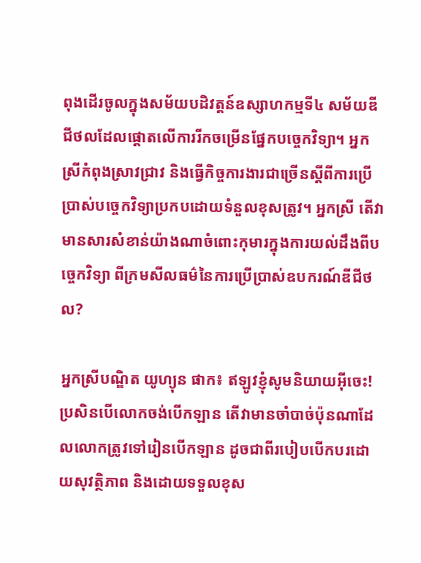ពុងដើរចូលក្នុងសម័យបដិវត្តន៍ឧស្សាហកម្មទី៤ សម័យឌីជីថលដែលផ្ដោតលើការរីកចម្រើនផ្នែកបច្ចេកវិទ្យា។ អ្នកស្រីកំពុងស្រាវជ្រាវ និងធ្វើកិច្ចការងារជាច្រើនស្ដីពីការប្រើប្រាស់បច្ចេកវិទ្យាប្រកបដោយទំនួលខុសត្រូវ។ អ្នកស្រី តើវាមានសារសំខាន់យ៉ាងណាចំពោះកុមារក្នុងការយល់ដឹងពីបច្ចេកវិទ្យា ពីក្រមសីលធម៌នៃការប្រើប្រាស់ឧបករណ៍ឌីជីថល?

អ្នកស្រីបណ្ឌិត យូហ្យុន ផាក៖ ឥឡូវខ្ញុំសូមនិយាយអ៊ីចេះ! ប្រសិនបើលោកចង់បើកឡាន តើវាមានចាំបាច់ប៉ុនណាដែលលោកត្រូវទៅរៀនបើកឡាន ដូចជាពីរបៀបបើកបរដោយសុវត្ថិភាព និងដោយទទួលខុស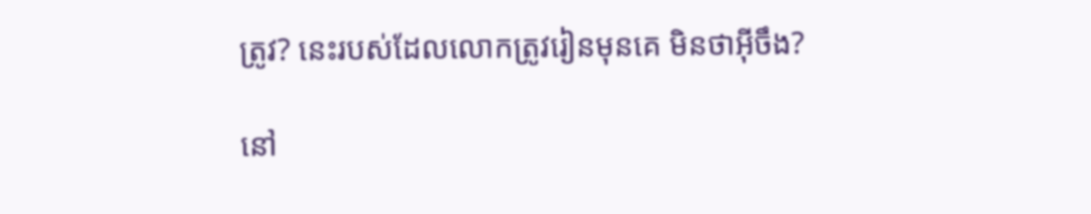ត្រូវ? នេះរបស់ដែលលោកត្រូវរៀនមុនគេ មិនថាអ៊ីចឹង?

នៅ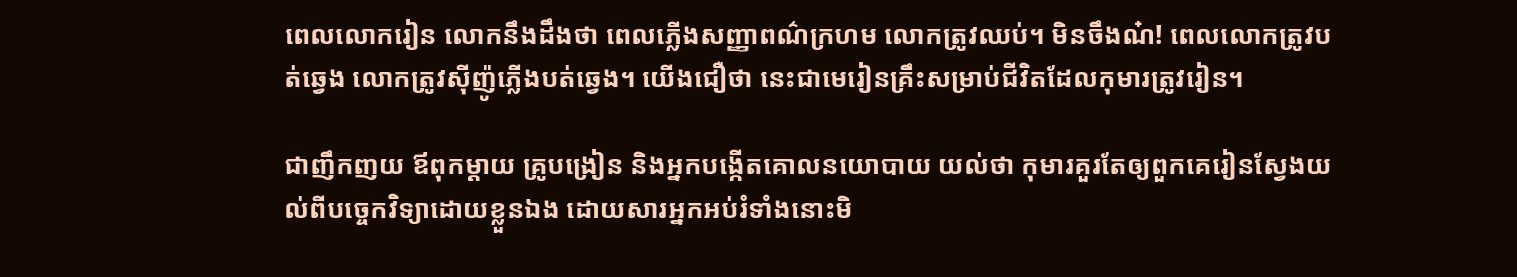ពេលលោករៀន លោកនឹងដឹងថា ពេលភ្លើងសញ្ញាពណ៌ក្រហម លោកត្រូវឈប់។ មិនចឹងណ៎! ពេលលោកត្រូវបត់ឆ្វេង លោកត្រូវស៊ីញ៉ូភ្លើងបត់ឆ្វេង។ យើងជឿថា នេះជាមេរៀនគ្រឹះសម្រាប់ជីវិតដែលកុមារត្រូវរៀន។

ជាញឹកញយ ឪពុកម្ដាយ គ្រូបង្រៀន និងអ្នកបង្កើតគោលនយោបាយ យល់ថា កុមារគួរតែឲ្យពួកគេរៀនស្វែងយល់ពីបច្ចេកវិទ្យាដោយខ្លួនឯង ដោយសារអ្នកអប់រំទាំងនោះមិ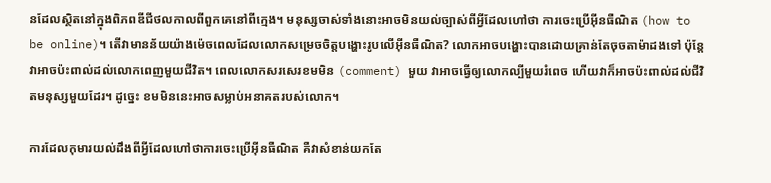នដែលស្ថិតនៅក្នុងពិភពឌីជីថលកាលពីពួកគេនៅពីក្មេង។ មនុស្សចាស់ទាំងនោះអាចមិនយល់ច្បាស់ពីអ្វីដែលហៅថា ការចេះប្រើអ៊ីនធឺណិត (how to be online)។ តើវាមានន័យយ៉ាងម៉េចពេលដែលលោកសម្រេចចិត្តបង្ហោះរូបលើអ៊ីនធឺណិត? លោកអាចបង្ហោះបានដោយគ្រាន់តែចុចតាម៉ាដងទៅ ប៉ុន្តែវាអាចប៉ះពាល់ដល់លោកពេញមួយជីវិត។ ពេលលោកសរសេរខមមិន (comment) មួយ វាអាចធ្វើឲ្យលោកល្បីមួយរំពេច ហើយវាក៏អាចប៉ះពាល់ដល់ជីវិតមនុស្សមួយដែរ។ ដូច្នេះ ខមមិននេះអាចសម្លាប់អនាគតរបស់លោក។

ការដែលកុមារយល់ដឹងពីអ្វីដែលហៅថាការចេះប្រើអ៊ីនធឺណិត គឺវាសំខាន់យកតែ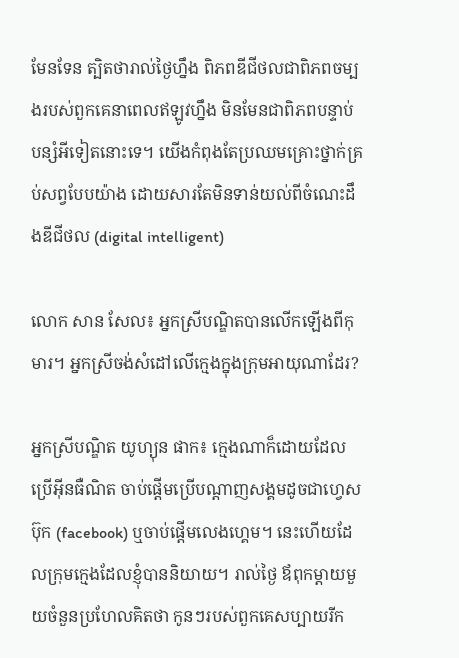មែនទែន ត្បិតថារាល់ថ្ងៃហ្នឹង ពិភពឌីជីថលជាពិភពចម្បងរបស់ពួកគេនាពេលឥឡូវហ្នឹង មិនមែនជាពិភពបន្ទាប់បន្សំអីទៀតនោះទេ។ យើងកំពុងតែប្រឈមគ្រោះថ្នាក់គ្រប់សព្វបែបយ៉ាង ដោយសារតែមិនទាន់យល់ពីចំណេះដឹងឌីជីថល (digital intelligent)

លោក សាន សែល៖ អ្នកស្រីបណ្ឌិតបានលើកឡើងពីកុមារ។ អ្នកស្រីចង់សំដៅលើក្មេងក្នុងក្រុមអាយុណាដែរ?

អ្នកស្រីបណ្ឌិត យូហ្យុន ផាក៖ ក្មេងណាក៏ដោយដែលប្រើអ៊ីនធឺណិត ចាប់ផ្តើមប្រើបណ្ដាញសង្គមដូចជាហ្វេសប៊ុក (facebook) ឬចាប់ផ្តើមលេងហ្គេម។ នេះហើយដែលក្រុមក្មេងដែលខ្ញុំបាននិយាយ។ រាល់ថ្ងៃ ឪពុកម្ដាយមួយចំនួនប្រហែលគិតថា កូនៗរបស់ពួកគេសប្បាយរីក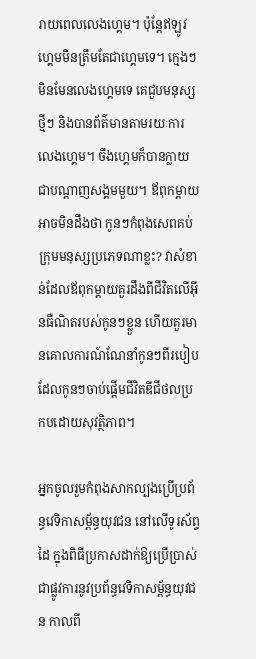រាយពេលលេងហ្គេម។ ប៉ុន្តែឥឡូវ ហ្គេមមិនត្រឹមតែជាហ្គេមទេ។ ក្មេងៗមិនមែនលេងហ្គេមទេ គេជួបមនុស្សថ្មីៗ និងបានព័ត៌មានតាមរយៈការលេងហ្គេម។ ចឹងហ្គេមក៏បានក្លាយជាបណ្ដាញសង្គមមួយ។ ឪពុកម្ដាយអាចមិនដឹងថា កូនៗកំពុងសេពគប់ក្រុមមនុស្សប្រភេទណាខ្លះ? វាសំខាន់ដែលឪពុកម្ដាយគួរដឹងពីជីវិតលើអ៊ីនធឺណិតរបស់កូនៗខ្លួន ហើយគួរមានគោលការណ៍ណែនាំកូនៗពីរបៀបដែលកូនៗចាប់ផ្ដើមជីវិតឌីជីថលប្រកបដោយសុវត្ថិភាព។

អ្នកចូលរួមកំពុងសាកល្បងប្រើប្រព័ន្ធវេទិកាសម្ព័ន្ធយុវជន នៅលើទូរស័ព្ទដៃ ក្នុងពិធីប្រកាសដាក់ឱ្យប្រើប្រាស់ជាផ្លូវការនូវប្រព័ន្ធវេទិកាសម្ព័ន្ធយុវជន កាលពី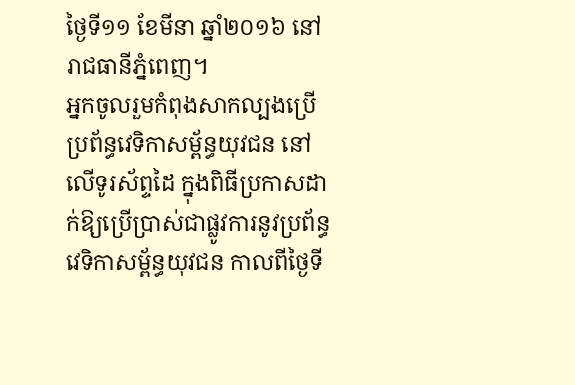ថ្ងៃទី១១ ខែមីនា ឆ្នាំ២០១៦ នៅរាជធានីភ្នំពេញ។
អ្នកចូលរួមកំពុងសាកល្បងប្រើប្រព័ន្ធវេទិកាសម្ព័ន្ធយុវជន នៅលើទូរស័ព្ទដៃ ក្នុងពិធីប្រកាសដាក់ឱ្យប្រើប្រាស់ជាផ្លូវការនូវប្រព័ន្ធវេទិកាសម្ព័ន្ធយុវជន កាលពីថ្ងៃទី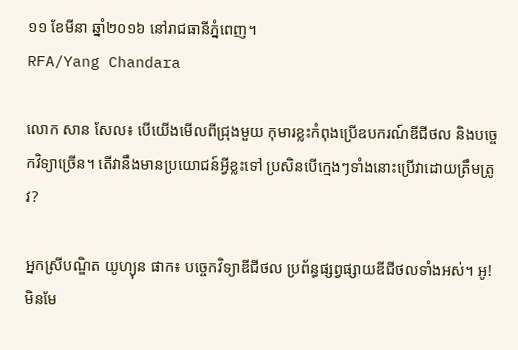១១ ខែមីនា ឆ្នាំ២០១៦ នៅរាជធានីភ្នំពេញ។
RFA/Yang Chandara

លោក សាន សែល៖ បើយើងមើលពីជ្រុងមួយ កុមារខ្លះកំពុងប្រើឧបករណ៍ឌីជីថល និងបច្ចេកវិទ្យាច្រើន។ តើវានឹងមានប្រយោជន៍អ្វីខ្លះទៅ ប្រសិនបើក្មេងៗទាំងនោះប្រើវាដោយត្រឹមត្រូវ?

អ្នកស្រីបណ្ឌិត យូហ្យុន ផាក៖ បច្ចេកវិទ្យាឌីជីថល ប្រព័ន្ធផ្សព្វផ្សាយឌីជីថលទាំងអស់។ អូ! មិនមែ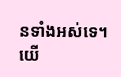នទាំងអស់ទេ។ យើ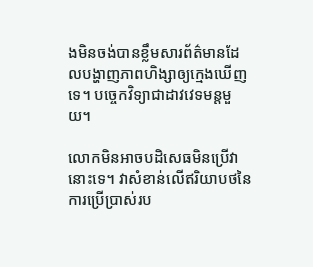ងមិនចង់បានខ្លឹមសារព័ត៌មានដែលបង្ហាញភាពហិង្សាឲ្យក្មេងឃើញទេ។ បច្ចេកវិទ្យាជាដាវវេទមន្តមួយ។

លោកមិនអាចបដិសេធមិនប្រើវានោះទេ។ វាសំខាន់លើឥរិយាបថនៃការប្រើប្រាស់រប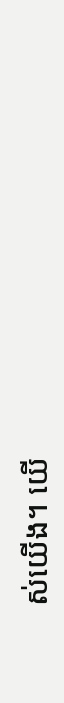ស់យើង។ យើ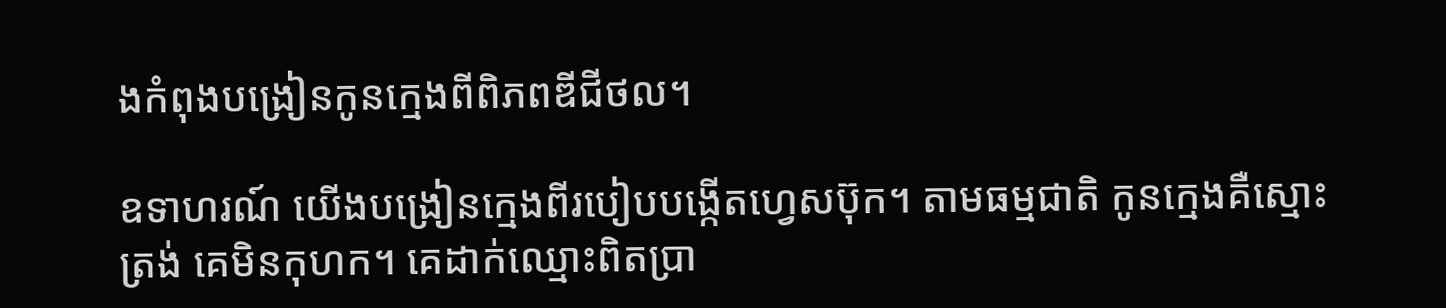ងកំពុងបង្រៀនកូនក្មេងពីពិភពឌីជីថល។

ឧទាហរណ៍ យើងបង្រៀនក្មេងពីរបៀបបង្កើតហ្វេសប៊ុក។ តាមធម្មជាតិ កូនក្មេងគឺស្មោះត្រង់ គេមិនកុហក។ គេដាក់ឈ្មោះពិតប្រា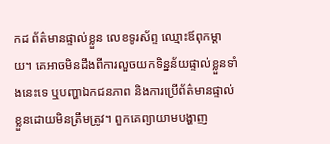កដ ព័ត៌មានផ្ទាល់ខ្លួន លេខទូរស័ព្ទ ឈ្មោះឪពុកម្ដាយ។ គេអាចមិនដឹងពីការលួចយកទិន្នន័យផ្ទាល់ខ្លួនទាំងនេះទេ ឬបញ្ហាឯកជនភាព និងការប្រើព័ត៌មានផ្ទាល់ខ្លួនដោយមិនត្រឹមត្រូវ។ ពួកគេព្យាយាមបង្ហាញ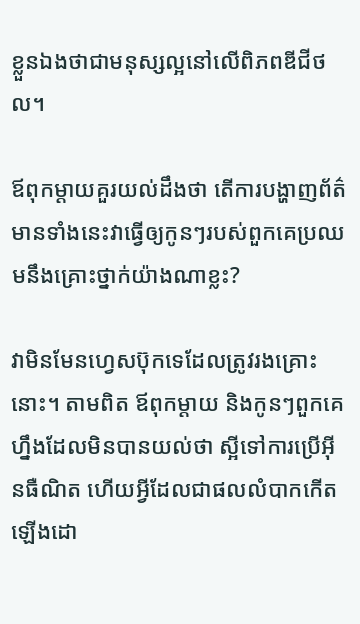ខ្លួនឯងថាជាមនុស្សល្អនៅលើពិភពឌីជីថល។

ឪពុកម្ដាយគួរយល់ដឹងថា តើការបង្ហាញព័ត៌មានទាំងនេះវាធ្វើឲ្យកូនៗរបស់ពួកគេប្រឈមនឹងគ្រោះថ្នាក់យ៉ាងណាខ្លះ?

វាមិនមែនហ្វេសប៊ុកទេដែលត្រូវរងគ្រោះនោះ។ តាមពិត ឪពុកម្ដាយ និងកូនៗពួកគេហ្នឹងដែលមិនបានយល់ថា ស្អីទៅការប្រើអ៊ីនធឺណិត ហើយអ្វីដែលជាផលលំបាកកើតឡើងដោ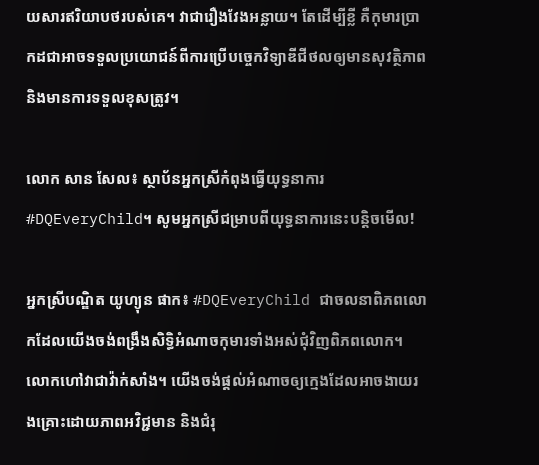យសារឥរិយាបថរបស់គេ។ វាជារឿងវែងអន្លាយ។ តែដើម្បីខ្លី គឺកុមារប្រាកដជាអាចទទួលប្រយោជន៍ពីការប្រើបច្ចេកវិទ្យាឌីជីថលឲ្យមានសុវត្ថិភាព និងមានការទទួលខុសត្រូវ។

លោក សាន សែល៖ ស្ថាប័នអ្នកស្រីកំពុងធ្វើយុទ្ធនាការ #DQEveryChild។ សូមអ្នកស្រីជម្រាបពីយុទ្ធនាការនេះបន្តិចមើល!

អ្នកស្រីបណ្ឌិត យូហ្យុន ផាក៖ #DQEveryChild ជាចលនាពិភពលោកដែលយើងចង់ពង្រឹងសិទ្ធិអំណាចកុមារទាំងអស់ជុំវិញពិភពលោក។ លោកហៅវាជាវ៉ាក់សាំង។ យើងចង់ផ្តល់អំណាចឲ្យក្មេងដែលអាចងាយរងគ្រោះដោយភាពអវិជ្ជមាន និងជំរុ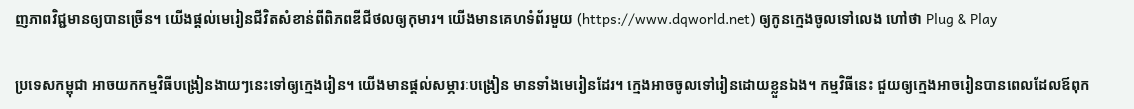ញភាពវិជ្ជមានឲ្យបានច្រើន។ យើងផ្តល់មេរៀនជីវិតសំខាន់ពីពិភពឌីជីថលឲ្យកុមារ។ យើងមានគេហទំព័រមួយ (https://www.dqworld.net) ឲ្យកូនក្មេងចូលទៅលេង ហៅថា Plug & Play

ប្រទេសកម្ពុជា អាចយកកម្មវិធីបង្រៀនងាយៗនេះទៅឲ្យក្មេងរៀន។ យើងមានផ្តល់សម្ភារៈបង្រៀន មានទាំងមេរៀនដែរ។ ក្មេងអាចចូលទៅរៀនដោយខ្លួនឯង។ កម្មវិធីនេះ ជួយឲ្យក្មេងអាចរៀនបានពេលដែលឪពុក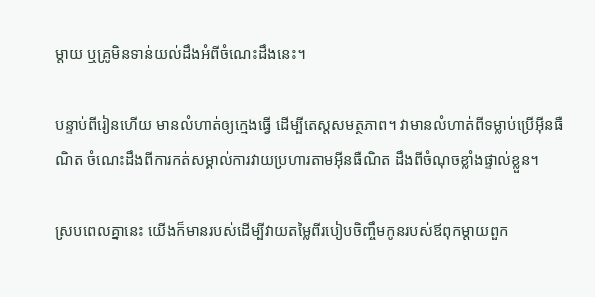ម្ដាយ ឬគ្រូមិនទាន់យល់ដឹងអំពីចំណេះដឹងនេះ។

បន្ទាប់ពីរៀនហើយ មានលំហាត់ឲ្យក្មេងធ្វើ ដើម្បីតេស្ដសមត្ថភាព។ វាមានលំហាត់ពីទម្លាប់ប្រើអ៊ីនធឺណិត ចំណេះដឹងពីការកត់សម្គាល់ការវាយប្រហារតាមអ៊ីនធឺណិត ដឹងពីចំណុចខ្លាំងផ្ទាល់ខ្លួន។

ស្របពេលគ្នានេះ យើងក៏មានរបស់ដើម្បីវាយតម្លៃពីរបៀបចិញ្ចឹមកូនរបស់ឪពុកម្ដាយពួក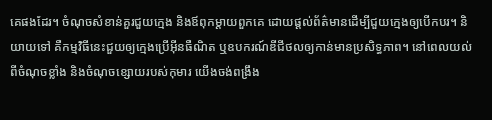គេផងដែរ។ ចំណុចសំខាន់គួរជួយក្មេង និងឪពុកម្ដាយពួកគេ ដោយផ្តល់ព័ត៌មានដើម្បីជួយក្មេងឲ្យបើកបរ។ និយាយទៅ គឺកម្មវិធីនេះជួយឲ្យក្មេងប្រើអ៊ីនធឺណិត ឬឧបករណ៍ឌីជីថលឲ្យកាន់មានប្រសិទ្ធភាព។ នៅពេលយល់ពីចំណុចខ្លាំង និងចំណុចខ្សោយរបស់កុមារ យើងចង់ពង្រឹង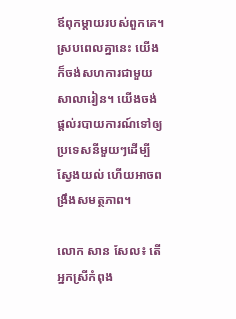ឪពុកម្ដាយរបស់ពួកគេ។ ស្របពេលគ្នានេះ យើងក៏ចង់សហការជាមួយសាលារៀន។ យើងចង់ផ្តល់របាយការណ៍ទៅឲ្យប្រទេសនីមួយៗដើម្បីស្វែងយល់ ហើយអាចពង្រឹងសមត្ថភាព។

លោក សាន សែល៖ តើអ្នកស្រីកំពុង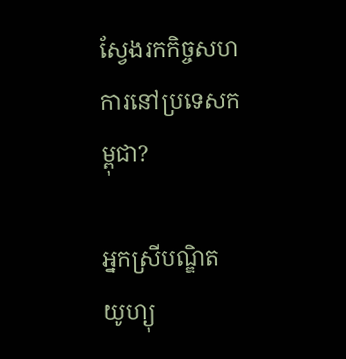ស្វែងរកកិច្ចសហការនៅប្រទេសកម្ពុជា?

អ្នកស្រីបណ្ឌិត យូហ្យុ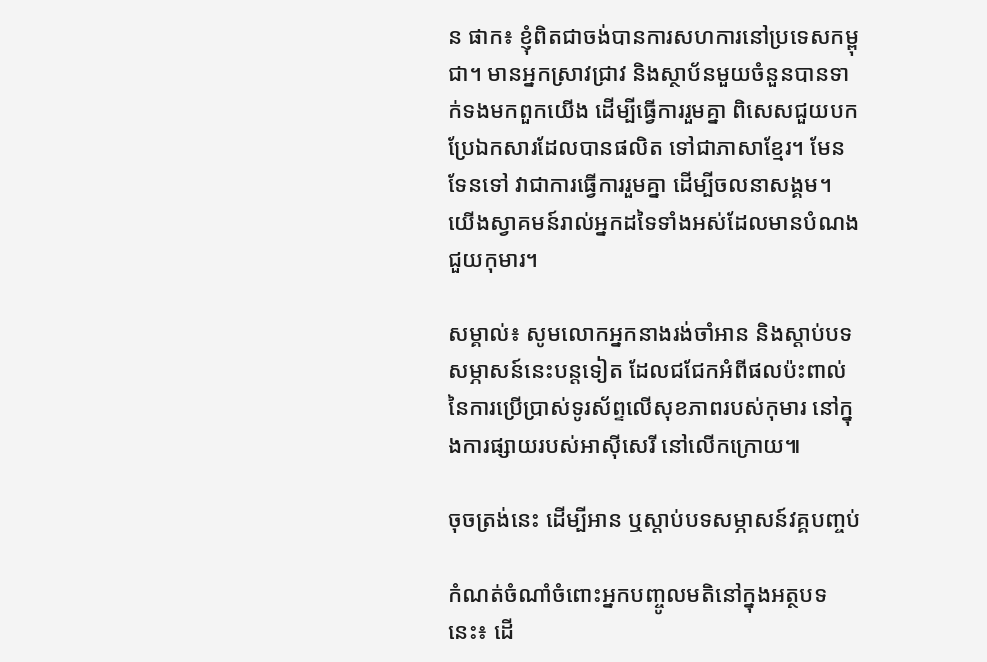ន ផាក៖ ខ្ញុំពិតជាចង់បានការសហការនៅប្រទេសកម្ពុជា។ មានអ្នកស្រាវជ្រាវ និងស្ថាប័នមួយចំនួនបានទាក់ទងមកពួកយើង ដើម្បីធ្វើការរួមគ្នា ពិសេសជួយបកប្រែឯកសារដែលបានផលិត ទៅជាភាសាខ្មែរ។ មែនទែនទៅ វាជាការធ្វើការរួមគ្នា ដើម្បីចលនាសង្គម។ យើងស្វាគមន៍រាល់អ្នកដទៃទាំងអស់ដែលមានបំណងជួយកុមារ។

សម្គាល់៖ សូមលោកអ្នកនាងរង់ចាំអាន និងស្តាប់បទសម្ភាសន៍នេះបន្តទៀត ដែលជជែកអំពីផលប៉ះពាល់នៃការប្រើប្រាស់ទូរស័ព្ទលើសុខភាពរបស់កុមារ នៅក្នុងការផ្សាយរបស់អាស៊ីសេរី នៅលើកក្រោយ៕

ចុចត្រង់នេះ ដើម្បីអាន ឬស្ដាប់បទសម្ភាសន៍វគ្គបញ្ចប់

កំណត់ចំណាំចំពោះអ្នកបញ្ចូលមតិនៅក្នុងអត្ថបទនេះ៖ ដើ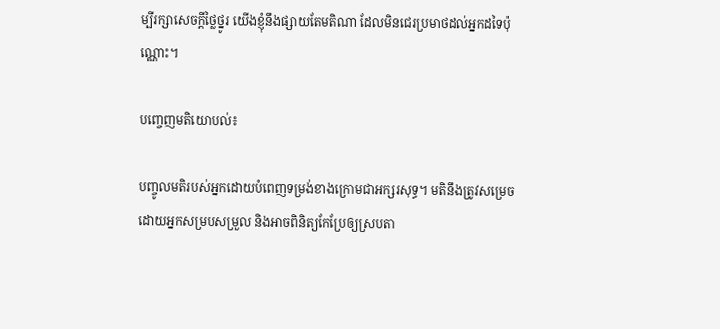ម្បីរក្សាសេចក្ដីថ្លៃថ្នូរ យើងខ្ញុំនឹងផ្សាយតែមតិណា ដែលមិនជេរប្រមាថដល់អ្នកដទៃប៉ុណ្ណោះ។

បញ្ចេញមតិយោបល់៖

បញ្ចូលមតិរបស់អ្នកដោយបំពេញទម្រង់ខាងក្រោមជាអក្សរសុទ្ធ។ មតិនឹងត្រូវសម្រេចដោយអ្នកសម្របសម្រួល និងអាចពិនិត្យកែប្រែឲ្យស្របតា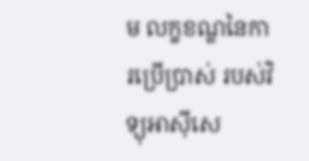ម លក្ខខណ្ឌនៃការប្រើប្រាស់ របស់វិទ្យុអាស៊ីសេ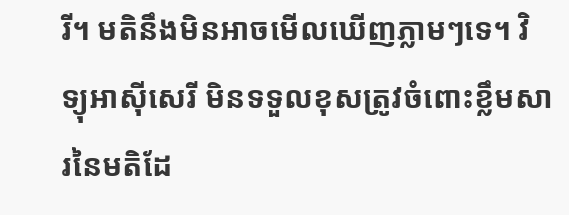រី។ មតិនឹងមិនអាចមើលឃើញភ្លាមៗទេ។ វិទ្យុអាស៊ីសេរី មិនទទួលខុសត្រូវចំពោះខ្លឹមសារនៃមតិដែ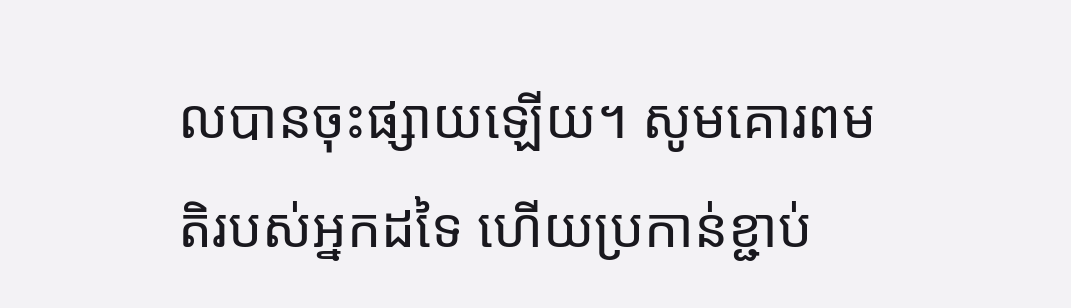លបានចុះផ្សាយឡើយ។ សូមគោរពមតិរបស់អ្នកដទៃ ហើយប្រកាន់ខ្ជាប់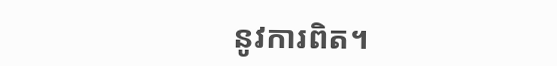នូវការពិត។